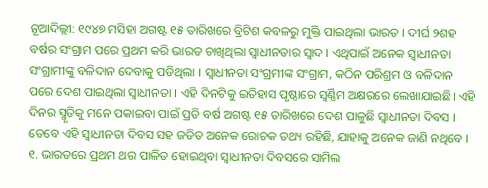ନୂଆଦିଲ୍ଲୀ: ୧୯୪୭ ମସିହା ଅଗଷ୍ଟ ୧୫ ତାରିଖରେ ବ୍ରିଟିଶ କବଳରୁ ମୁକ୍ତି ପାଇଥିଲା ଭାରତ । ଦୀର୍ଘ ୨ଶହ ବର୍ଷର ସଂଗ୍ରାମ ପରେ ପ୍ରଥମ କରି ଭାରତ ଚାଖିଥିଲା ସ୍ୱାଧୀନତାର ସ୍ୱାଦ । ଏଥିପାଇଁ ଅନେକ ସ୍ୱାଧୀନତା ସଂଗ୍ରାମୀଙ୍କୁ ବଳିଦାନ ଦେବାକୁ ପଡିଥିଲା । ସ୍ୱାଧୀନତା ସଂଗ୍ରମୀଙ୍କ ସଂଗ୍ରାମ, କଠିନ ପରିଶ୍ରମ ଓ ବଳିଦାନ ପରେ ଦେଶ ପାଇଥିଲା ସ୍ୱାଧୀନତା । ଏହି ଦିନଟିକୁ ଇତିହାସ ପୃଷ୍ଠାରେ ସ୍ୱର୍ଣ୍ଣିମ ଅକ୍ଷରରେ ଲେଖାଯାଇଛି। ଏହି ଦିନର ସ୍ମୃତିକୁ ମନେ ପକାଇବା ପାଇଁ ପ୍ରତି ବର୍ଷ ଅଗଷ୍ଟ ୧୫ ତାରିଖରେ ଦେଶ ପାଳୁଛି ସ୍ୱାଧୀନତା ଦିବସ । ତେବେ ଏହି ସ୍ୱାଧୀନତା ଦିବସ ସହ ଜଡିତ ଅନେକ ରୋଚକ ତଥ୍ୟ ରହିଛି, ଯାହାକୁ ଅନେକ ଜାଣି ନଥିବେ ।
୧. ଭାରତରେ ପ୍ରଥମ ଥର ପାଳିତ ହୋଇଥିବା ସ୍ୱାଧୀନତା ଦିବସରେ ସାମିଲ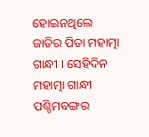ହୋଇନଥିଲେ ଜାତିର ପିତା ମହାତ୍ମା ଗାନ୍ଧୀ । ସେହିଦିନ ମହାତ୍ମା ଗାନ୍ଧୀ ପଶ୍ଚିମବଙ୍ଗର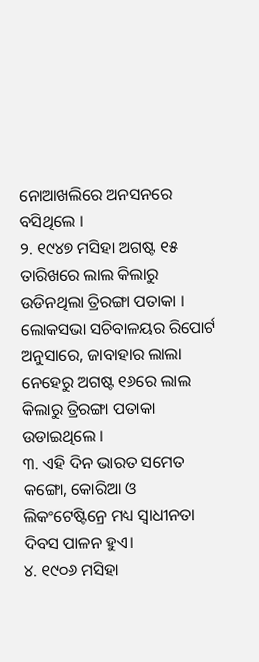ନୋଆଖଲିରେ ଅନସନରେ ବସିଥିଲେ ।
୨. ୧୯୪୭ ମସିହା ଅଗଷ୍ଟ ୧୫ ତାରିଖରେ ଲାଲ କିଲାରୁ ଉଡିନଥିଲା ତ୍ରିରଙ୍ଗା ପତାକା । ଲୋକସଭା ସଚିବାଳୟର ରିପୋର୍ଟ ଅନୁସାରେ, ଜାବାହାର ଲାଲା ନେହେରୁ ଅଗଷ୍ଟ ୧୬ରେ ଲାଲ କିଲାରୁ ତ୍ରିରଙ୍ଗା ପତାକା ଉଡାଇଥିଲେ ।
୩. ଏହି ଦିନ ଭାରତ ସମେତ କଙ୍ଗୋ, କୋରିଆ ଓ ଲିକଂଟେଷ୍ଟିନ୍ରେ ମଧ୍ୟ ସ୍ୱାଧୀନତା ଦିବସ ପାଳନ ହୁଏ।
୪. ୧୯୦୬ ମସିହା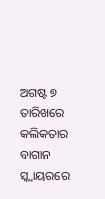ଅଗଷ୍ଟ ୭ ତାରିଖରେ କଲିକତାର ବାଗାନ ସ୍କ୍ବାୟରରେ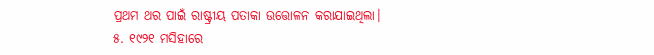ପ୍ରଥମ ଥର ପାଇଁ ରାଷ୍ଟ୍ରୀୟ ପତାକା ଉତ୍ତୋଳନ କରାଯାଇଥିଲା।
୫. ୧୯୨୧ ମସିହାରେ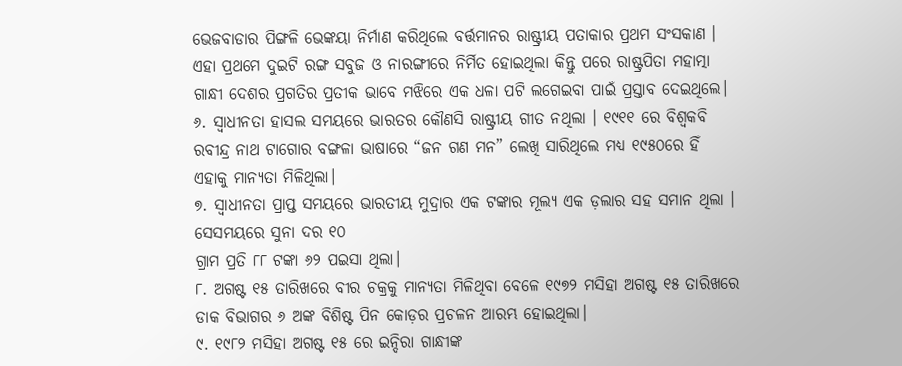ଭେଜବାଡାର ପିଙ୍ଗଳି ଭେଙ୍କୟା ନିର୍ମାଣ କରିଥିଲେ ବର୍ତ୍ତମାନର ରାଷ୍ଟ୍ରୀୟ ପତାକାର ପ୍ରଥମ ସଂସକାଣ । ଏହା ପ୍ରଥମେ ଦୁଇଟି ରଙ୍ଗ ସବୁଜ ଓ ନାରଙ୍ଗୀରେ ନିର୍ମିତ ହୋଇଥିଲା କିନ୍ତୁ ପରେ ରାଷ୍ଟ୍ରପିତା ମହାତ୍ମା ଗାନ୍ଧୀ ଦେଶର ପ୍ରଗତିର ପ୍ରତୀକ ଭାବେ ମଝିରେ ଏକ ଧଳା ପଟି ଲଗେଇବା ପାଇଁ ପ୍ରସ୍ତାବ ଦେଇଥିଲେ।
୬. ସ୍ୱାଧୀନତା ହାସଲ ସମୟରେ ଭାରତର କୌଣସି ରାଷ୍ଟ୍ରୀୟ ଗୀତ ନଥିଲା । ୧୯୧୧ ରେ ବିଶ୍ୱକବି ରବୀନ୍ଦ୍ର ନାଥ ଟାଗୋର ବଙ୍ଗଳା ଭାଷାରେ “ଜନ ଗଣ ମନ” ଲେଖି ସାରିଥିଲେ ମଧ୍ୟ ୧୯୫୦ରେ ହିଁ ଏହାକୁ ମାନ୍ୟତା ମିଳିଥିଲା।
୭. ସ୍ୱାଧୀନତା ପ୍ରାପ୍ତ ସମୟରେ ଭାରତୀୟ ମୁଦ୍ରାର ଏକ ଟଙ୍କାର ମୂଲ୍ୟ ଏକ ଡ଼ଲାର ସହ ସମାନ ଥିଲା । ସେସମୟରେ ସୁନା ଦର ୧୦
ଗ୍ରାମ ପ୍ରତି ୮୮ ଟଙ୍କା ୬୨ ପଇସା ଥିଲା।
୮. ଅଗଷ୍ଟ ୧୫ ତାରିଖରେ ବୀର ଚକ୍ରକୁ ମାନ୍ୟତା ମିଳିଥିବା ବେଳେ ୧୯୭୨ ମସିହା ଅଗଷ୍ଟ ୧୫ ତାରିଖରେ ଡାକ ବିଭାଗର ୬ ଅଙ୍କ ବିଶିଷ୍ଟ ପିନ କୋଡ଼ର ପ୍ରଚଳନ ଆରମ୍ଭ ହୋଇଥିଲା।
୯. ୧୯୮୨ ମସିହା ଅଗଷ୍ଟ ୧୫ ରେ ଇନ୍ଦିରା ଗାନ୍ଧୀଙ୍କ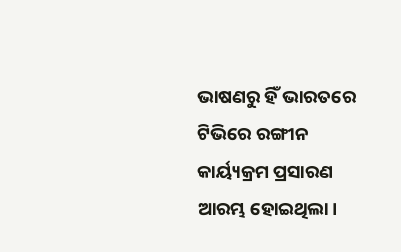ଭାଷଣରୁ ହିଁ ଭାରତରେ ଟିଭିରେ ରଙ୍ଗୀନ କାର୍ୟ୍ୟକ୍ରମ ପ୍ରସାରଣ ଆରମ୍ଭ ହୋଇଥିଲା।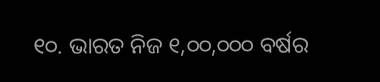୧୦. ଭାରତ ନିଜ ୧,୦୦,୦୦୦ ବର୍ଷର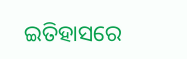ଇତିହାସରେ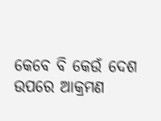କେବେ ବି କେଉଁ ଦେଶ ଉପରେ ଆକ୍ରମଣ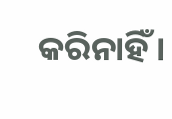କରିନାହିଁ ।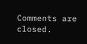Comments are closed.